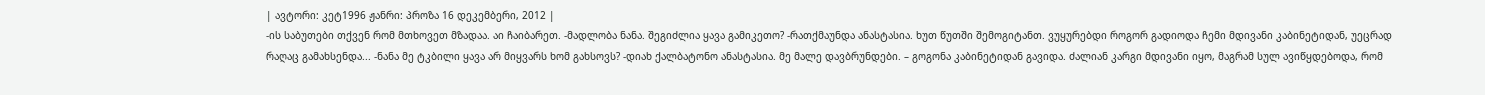| ავტორი: კეტ1996 ჟანრი: პროზა 16 დეკემბერი, 2012 |
-ის საბუთები თქვენ რომ მთხოვეთ მზადაა. აი ჩაიბარეთ. -მადლობა ნანა. შეგიძლია ყავა გამიკეთო? -რათქმაუნდა ანასტასია. ხუთ წუთში შემოგიტანთ. ვუყურებდი როგორ გადიოდა ჩემი მდივანი კაბინეტიდან, უეცრად რაღაც გამახსენდა... -ნანა მე ტკბილი ყავა არ მიყვარს ხომ გახსოვს? -დიახ ქალბატონო ანასტასია. მე მალე დავბრუნდები. – გოგონა კაბინეტიდან გავიდა. ძალიან კარგი მდივანი იყო, მაგრამ სულ ავიწყდებოდა, რომ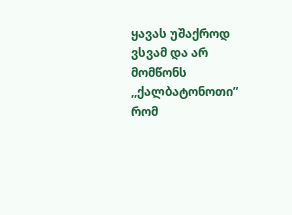ყავას უშაქროდ ვსვამ და არ მომწონს ,,ქალბატონოთი” რომ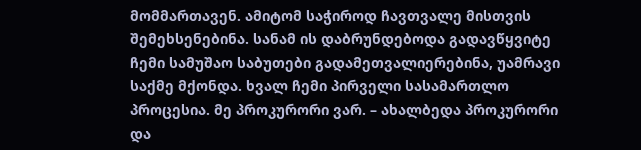მომმართავენ. ამიტომ საჭიროდ ჩავთვალე მისთვის შემეხსენებინა. სანამ ის დაბრუნდებოდა გადავწყვიტე ჩემი სამუშაო საბუთები გადამეთვალიერებინა, უამრავი საქმე მქონდა. ხვალ ჩემი პირველი სასამართლო პროცესია. მე პროკურორი ვარ. – ახალბედა პროკურორი და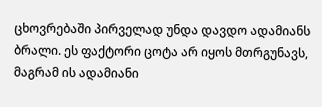ცხოვრებაში პირველად უნდა დავდო ადამიანს ბრალი. ეს ფაქტორი ცოტა არ იყოს მთრგუნავს, მაგრამ ის ადამიანი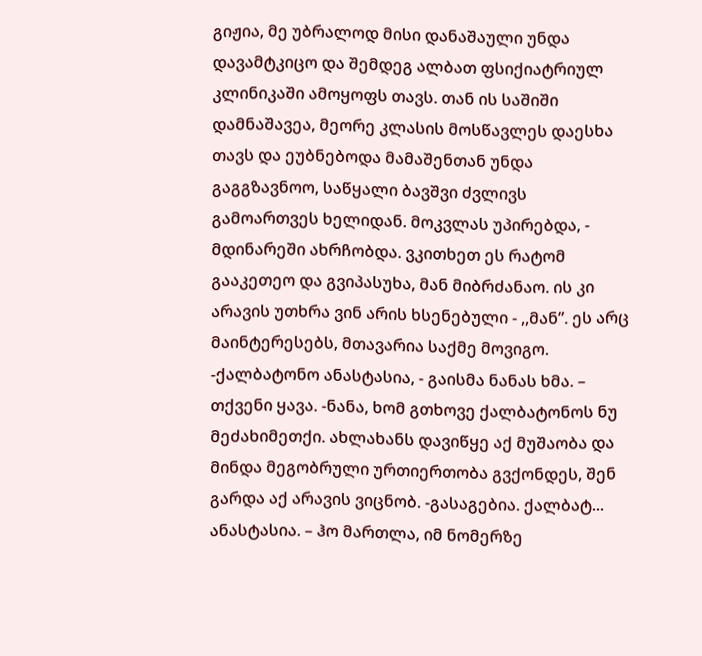გიჟია, მე უბრალოდ მისი დანაშაული უნდა დავამტკიცო და შემდეგ ალბათ ფსიქიატრიულ კლინიკაში ამოყოფს თავს. თან ის საშიში დამნაშავეა, მეორე კლასის მოსწავლეს დაესხა თავს და ეუბნებოდა მამაშენთან უნდა გაგგზავნოო, საწყალი ბავშვი ძვლივს გამოართვეს ხელიდან. მოკვლას უპირებდა, - მდინარეში ახრჩობდა. ვკითხეთ ეს რატომ გააკეთეო და გვიპასუხა, მან მიბრძანაო. ის კი არავის უთხრა ვინ არის ხსენებული - ,,მან”. ეს არც მაინტერესებს, მთავარია საქმე მოვიგო. -ქალბატონო ანასტასია, - გაისმა ნანას ხმა. – თქვენი ყავა. -ნანა, ხომ გთხოვე ქალბატონოს ნუ მეძახიმეთქი. ახლახანს დავიწყე აქ მუშაობა და მინდა მეგობრული ურთიერთობა გვქონდეს, შენ გარდა აქ არავის ვიცნობ. -გასაგებია. ქალბატ... ანასტასია. – ჰო მართლა, იმ ნომერზე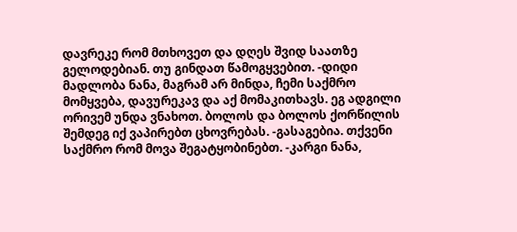დავრეკე რომ მთხოვეთ და დღეს შვიდ საათზე გელოდებიან. თუ გინდათ წამოგყვებით. -დიდი მადლობა ნანა, მაგრამ არ მინდა, ჩემი საქმრო მომყვება, დავურეკავ და აქ მომაკითხავს. ეგ ადგილი ორივემ უნდა ვნახოთ. ბოლოს და ბოლოს ქორწილის შემდეგ იქ ვაპირებთ ცხოვრებას. -გასაგებია. თქვენი საქმრო რომ მოვა შეგატყობინებთ. -კარგი ნანა,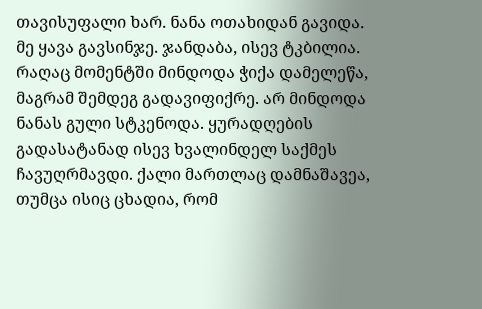თავისუფალი ხარ. ნანა ოთახიდან გავიდა. მე ყავა გავსინჯე. ჯანდაბა, ისევ ტკბილია. რაღაც მომენტში მინდოდა ჭიქა დამელეწა, მაგრამ შემდეგ გადავიფიქრე. არ მინდოდა ნანას გული სტკენოდა. ყურადღების გადასატანად ისევ ხვალინდელ საქმეს ჩავუღრმავდი. ქალი მართლაც დამნაშავეა, თუმცა ისიც ცხადია, რომ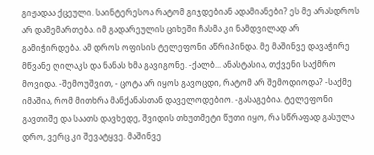გიჟადაა ქცეული. საინტერესოა რატომ გიჯდებიან ადამიანები? ეს მე არასდროს არ დამემართება. იმ გადარეულის ციხეში ჩასმა კი ნამდვილად არ გამიჭირდება. ამ დროს ოფისის ტელეფონი აწრიპინდა. მე მაშინვე დავაჭირე მწვანე ღილაკს და ნანას ხმა გავიგონე. -ქალბ... ანასტასია, თქვენი საქმრო მოვიდა. -შემოუშვით, - ცოტა არ იყოს გავოცდი, რატომ არ შემოდიოდა? -საქმე იმაშია, რომ მითხრა მანქანასთან დაველოდებიო. -გასაგებია. ტელეფონი გავთიშე და საათს დავხედე, შვიდის თხუთმეტი წუთი იყო, რა სწრაფად გასულა დრო, ვერც კი შევატყვე. მაშინვე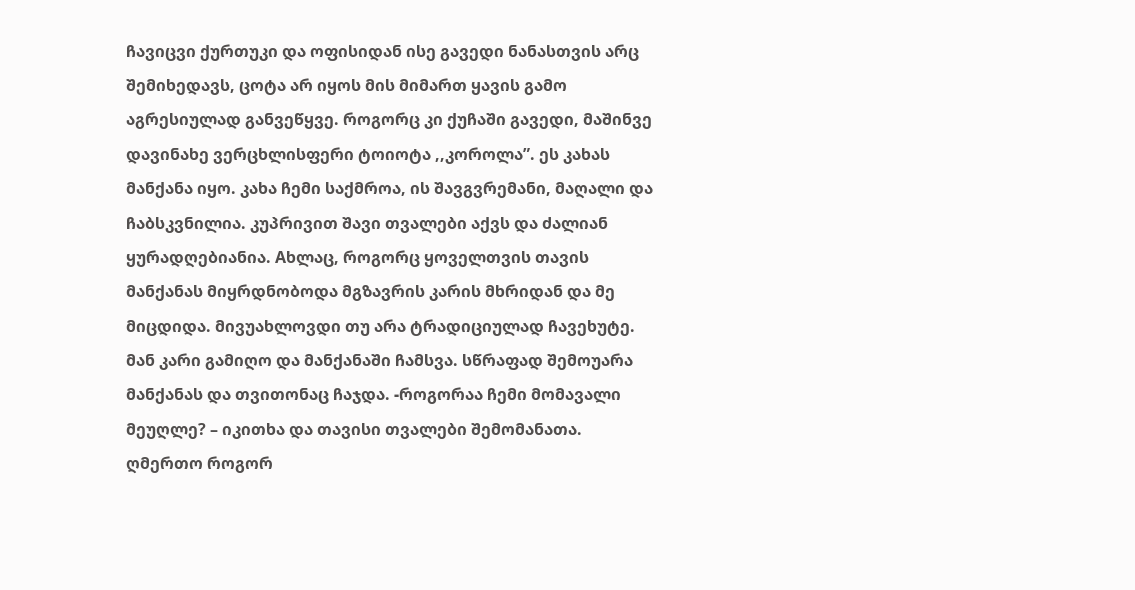ჩავიცვი ქურთუკი და ოფისიდან ისე გავედი ნანასთვის არც შემიხედავს, ცოტა არ იყოს მის მიმართ ყავის გამო აგრესიულად განვეწყვე. როგორც კი ქუჩაში გავედი, მაშინვე დავინახე ვერცხლისფერი ტოიოტა ,,კოროლა”. ეს კახას მანქანა იყო. კახა ჩემი საქმროა, ის შავგვრემანი, მაღალი და ჩაბსკვნილია. კუპრივით შავი თვალები აქვს და ძალიან ყურადღებიანია. Aხლაც, როგორც ყოველთვის თავის მანქანას მიყრდნობოდა მგზავრის კარის მხრიდან და მე მიცდიდა. მივუახლოვდი თუ არა ტრადიციულად ჩავეხუტე. მან კარი გამიღო და მანქანაში ჩამსვა. სწრაფად შემოუარა მანქანას და თვითონაც ჩაჯდა. -როგორაა ჩემი მომავალი მეუღლე? – იკითხა და თავისი თვალები შემომანათა. ღმერთო როგორ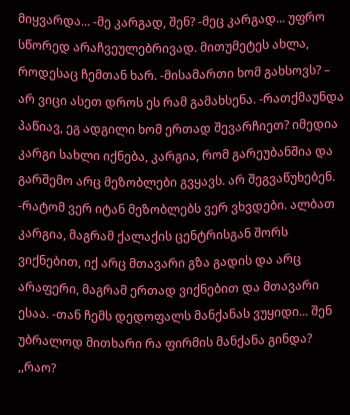მიყვარდა... -მე კარგად, შენ? -მეც კარგად... უფრო სწორედ არაჩვეულებრივად. მითუმეტეს ახლა, როდესაც ჩემთან ხარ. -მისამართი ხომ გახსოვს? – არ ვიცი ასეთ დროს ეს რამ გამახსენა. -რათქმაუნდა პაწიავ, ეგ ადგილი ხომ ერთად შევარჩიეთ? იმედია კარგი სახლი იქნება, კარგია, რომ გარეუბანშია და გარშემო არც მეზობლები გვყავს. არ შეგვაწუხებენ. -რატომ ვერ იტან მეზობლებს ვერ ვხვდები. ალბათ კარგია, მაგრამ ქალაქის ცენტრისგან შორს ვიქნებით, იქ არც მთავარი გზა გადის და არც არაფერი, მაგრამ ერთად ვიქნებით და მთავარი ესაა. -თან ჩემს დედოფალს მანქანას ვუყიდი... შენ უბრალოდ მითხარი რა ფირმის მანქანა გინდა? ,,რაო?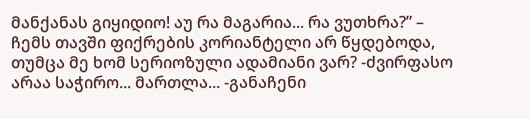მანქანას გიყიდიო! აუ რა მაგარია... რა ვუთხრა?” – ჩემს თავში ფიქრების კორიანტელი არ წყდებოდა, თუმცა მე ხომ სერიოზული ადამიანი ვარ? -ძვირფასო არაა საჭირო... მართლა... -განაჩენი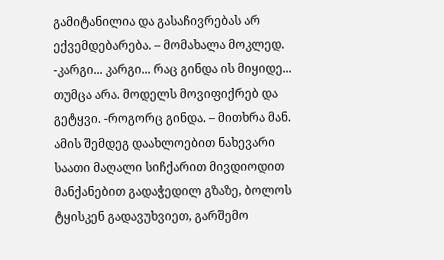გამიტანილია და გასაჩივრებას არ ექვემდებარება. – მომახალა მოკლედ. -კარგი... კარგი... რაც გინდა ის მიყიდე... თუმცა არა. მოდელს მოვიფიქრებ და გეტყვი. -როგორც გინდა. – მითხრა მან. ამის შემდეგ დაახლოებით ნახევარი საათი მაღალი სიჩქარით მივდიოდით მანქანებით გადაჭედილ გზაზე, ბოლოს ტყისკენ გადავუხვიეთ, გარშემო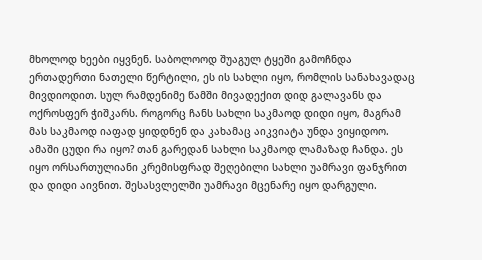მხოლოდ ხეები იყვნენ. საბოლოოდ შუაგულ ტყეში გამოჩნდა ერთადერთი ნათელი წერტილი, ეს ის სახლი იყო, რომლის სანახავადაც მივდიოდით. სულ რამდენიმე წამში მივადექით დიდ გალავანს და ოქროსფერ ჭიშკარს. როგორც ჩანს სახლი საკმაოდ დიდი იყო, მაგრამ მას საკმაოდ იაფად ყიდდნენ და კახამაც აიკვიატა უნდა ვიყიდოო. ამაში ცუდი რა იყო? თან გარედან სახლი საკმაოდ ლამაზად ჩანდა. ეს იყო ორსართულიანი კრემისფრად შეღებილი სახლი უამრავი ფანჯრით და დიდი აივნით. შესასვლელში უამრავი მცენარე იყო დარგული.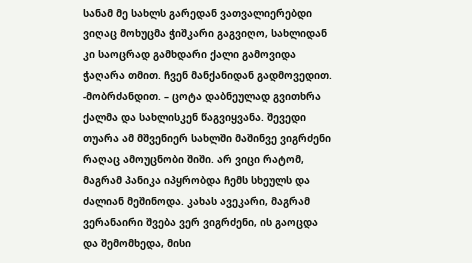სანამ მე სახლს გარედან ვათვალიერებდი ვიღაც მოხუცმა ჭიშკარი გაგვიღო, სახლიდან კი საოცრად გამხდარი ქალი გამოვიდა ჭაღარა თმით. ჩვენ მანქანიდან გადმოვედით. -მობრძანდით. – ცოტა დაბნეულად გვითხრა ქალმა და სახლისკენ წაგვიყვანა. შევედი თუარა ამ მშვენიერ სახლში მაშინვე ვიგრძენი რაღაც ამოუცნობი შიში. არ ვიცი რატომ, მაგრამ პანიკა იპყრობდა ჩემს სხეულს და ძალიან მეშინოდა. კახას ავეკარი, მაგრამ ვერანაირი შვება ვერ ვიგრძენი, ის გაოცდა და შემომხედა, მისი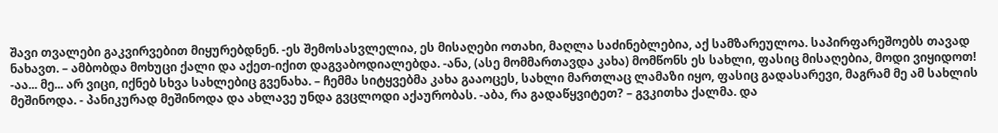შავი თვალები გაკვირვებით მიყურებდნენ. -ეს შემოსასვლელია, ეს მისაღები ოთახი, მაღლა საძინებლებია, აქ სამზარეულოა. საპირფარეშოებს თავად ნახავთ. – ამბობდა მოხუცი ქალი და აქეთ-იქით დაგვაბოდიალებდა. -ანა, (ასე მომმართავდა კახა) მომწონს ეს სახლი, ფასიც მისაღებია, მოდი ვიყიდოთ! -აა... მე... არ ვიცი, იქნებ სხვა სახლებიც გვენახა. – ჩემმა სიტყვებმა კახა გააოცეს, სახლი მართლაც ლამაზი იყო, ფასიც გადასარევი, მაგრამ მე ამ სახლის მეშინოდა. - პანიკურად მეშინოდა და ახლავე უნდა გვცლოდი აქაურობას. -აბა, რა გადაწყვიტეთ? – გვკითხა ქალმა. და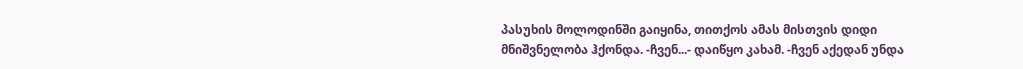პასუხის მოლოდინში გაიყინა, თითქოს ამას მისთვის დიდი მნიშვნელობა ჰქონდა. -ჩვენ...- დაიწყო კახამ. -ჩვენ აქედან უნდა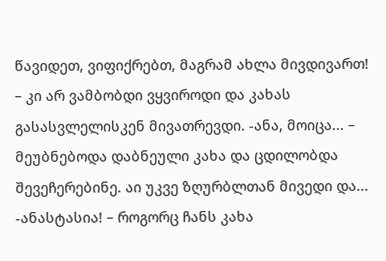წავიდეთ, ვიფიქრებთ, მაგრამ ახლა მივდივართ! – კი არ ვამბობდი ვყვიროდი და კახას გასასვლელისკენ მივათრევდი. -ანა, მოიცა... – მეუბნებოდა დაბნეული კახა და ცდილობდა შევეჩერებინე. აი უკვე ზღურბლთან მივედი და... -ანასტასია! – როგორც ჩანს კახა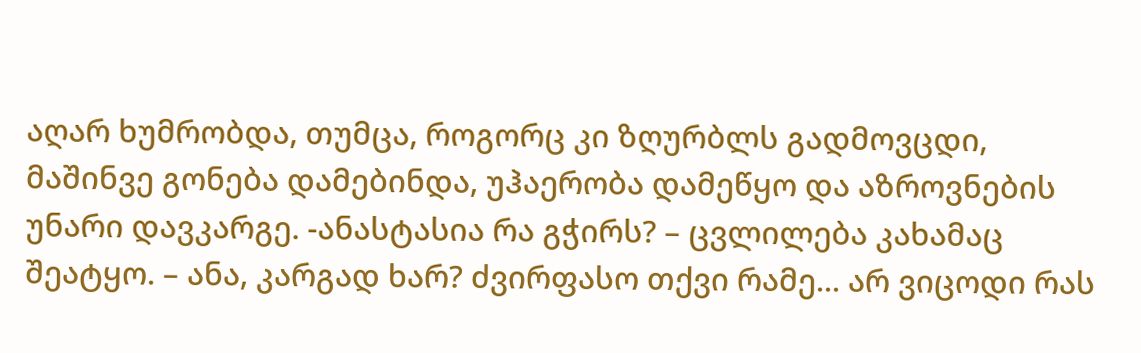აღარ ხუმრობდა, თუმცა, როგორც კი ზღურბლს გადმოვცდი, მაშინვე გონება დამებინდა, უჰაერობა დამეწყო და აზროვნების უნარი დავკარგე. -ანასტასია რა გჭირს? – ცვლილება კახამაც შეატყო. – ანა, კარგად ხარ? ძვირფასო თქვი რამე... არ ვიცოდი რას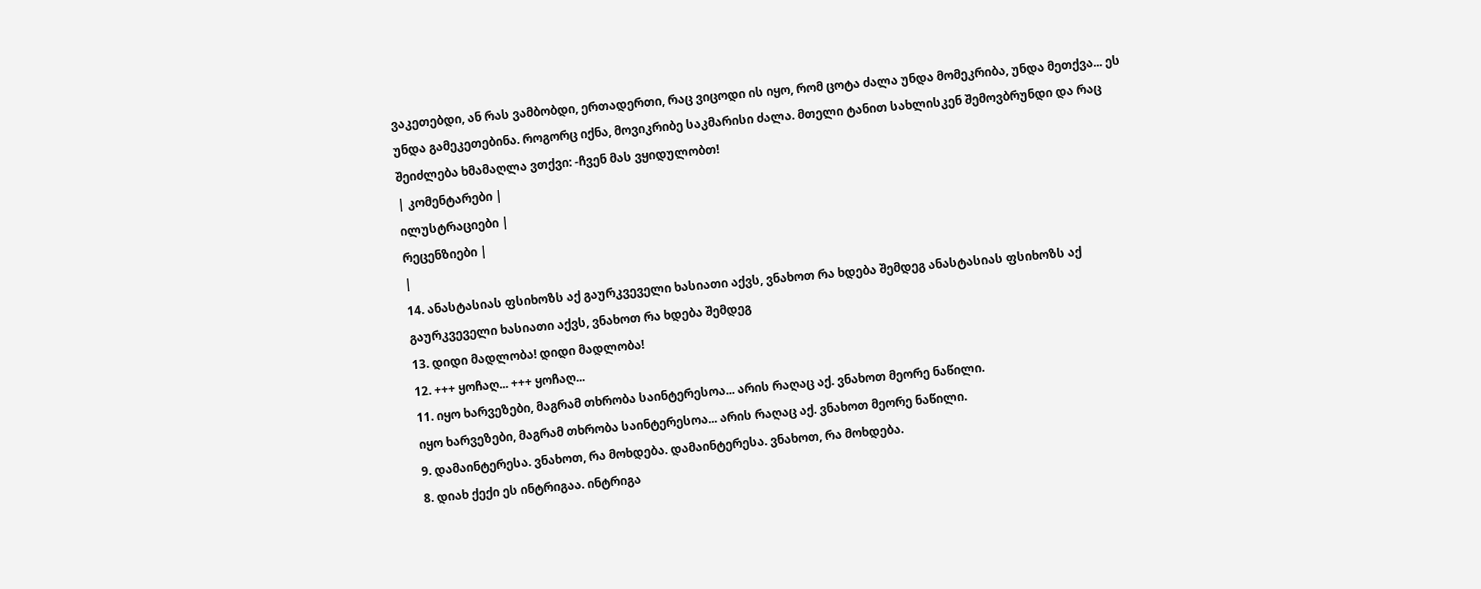ვაკეთებდი, ან რას ვამბობდი, ერთადერთი, რაც ვიცოდი ის იყო, რომ ცოტა ძალა უნდა მომეკრიბა, უნდა მეთქვა... ეს უნდა გამეკეთებინა. როგორც იქნა, მოვიკრიბე საკმარისი ძალა. მთელი ტანით სახლისკენ შემოვბრუნდი და რაც შეიძლება ხმამაღლა ვთქვი: -ჩვენ მას ვყიდულობთ!
| კომენტარები |
ილუსტრაციები |
რეცენზიები |
|
14. ანასტასიას ფსიხოზს აქ გაურკვეველი ხასიათი აქვს, ვნახოთ რა ხდება შემდეგ ანასტასიას ფსიხოზს აქ გაურკვეველი ხასიათი აქვს, ვნახოთ რა ხდება შემდეგ
13. დიდი მადლობა! დიდი მადლობა!
12. +++ ყოჩაღ... +++ ყოჩაღ...
11. იყო ხარვეზები, მაგრამ თხრობა საინტერესოა... არის რაღაც აქ. ვნახოთ მეორე ნაწილი.
იყო ხარვეზები, მაგრამ თხრობა საინტერესოა... არის რაღაც აქ. ვნახოთ მეორე ნაწილი.
9. დამაინტერესა. ვნახოთ, რა მოხდება. დამაინტერესა. ვნახოთ, რა მოხდება.
8. დიახ ქექი ეს ინტრიგაა. ინტრიგა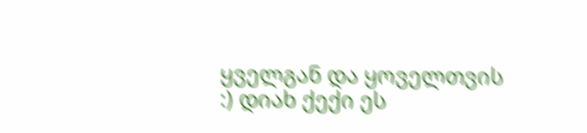ყველგან და ყოველთვის :) დიახ ქექი ეს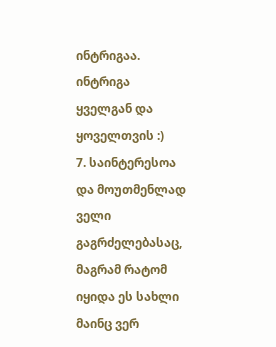ინტრიგაა. ინტრიგა ყველგან და ყოველთვის :)
7. საინტერესოა და მოუთმენლად ველი გაგრძელებასაც, მაგრამ რატომ იყიდა ეს სახლი მაინც ვერ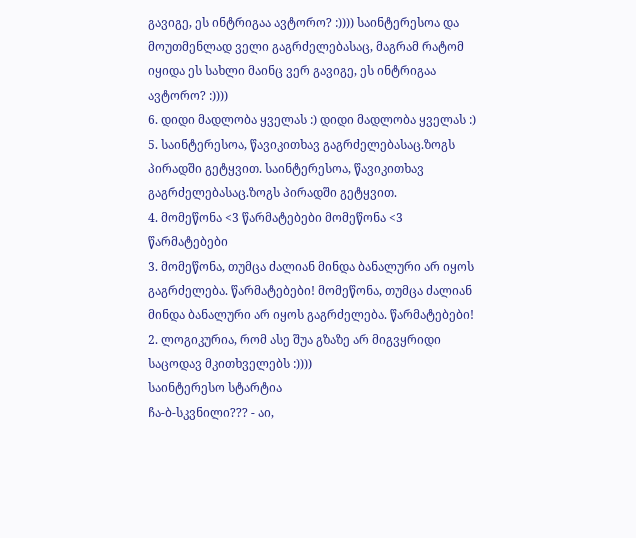გავიგე, ეს ინტრიგაა ავტორო? :)))) საინტერესოა და მოუთმენლად ველი გაგრძელებასაც, მაგრამ რატომ იყიდა ეს სახლი მაინც ვერ გავიგე, ეს ინტრიგაა ავტორო? :))))
6. დიდი მადლობა ყველას :) დიდი მადლობა ყველას :)
5. საინტერესოა, წავიკითხავ გაგრძელებასაც.ზოგს პირადში გეტყვით. საინტერესოა, წავიკითხავ გაგრძელებასაც.ზოგს პირადში გეტყვით.
4. მომეწონა <3 წარმატებები მომეწონა <3 წარმატებები
3. მომეწონა, თუმცა ძალიან მინდა ბანალური არ იყოს გაგრძელება. წარმატებები! მომეწონა, თუმცა ძალიან მინდა ბანალური არ იყოს გაგრძელება. წარმატებები!
2. ლოგიკურია, რომ ასე შუა გზაზე არ მიგვყრიდი საცოდავ მკითხველებს :))))
საინტერესო სტარტია
ჩა-ბ-სკვნილი??? - აი,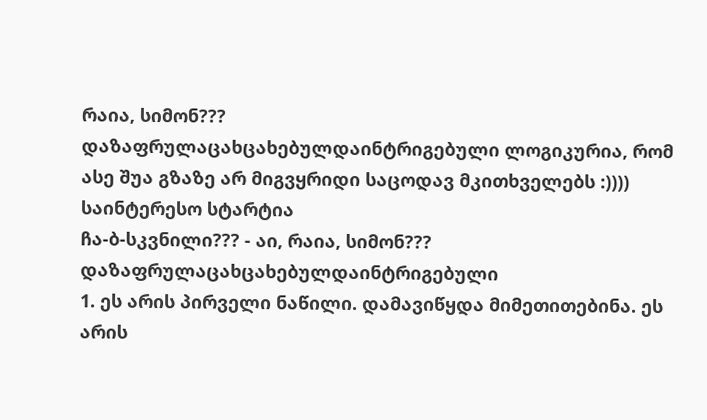რაია, სიმონ???
დაზაფრულაცახცახებულდაინტრიგებული ლოგიკურია, რომ ასე შუა გზაზე არ მიგვყრიდი საცოდავ მკითხველებს :))))
საინტერესო სტარტია
ჩა-ბ-სკვნილი??? - აი, რაია, სიმონ???
დაზაფრულაცახცახებულდაინტრიგებული
1. ეს არის პირველი ნაწილი. დამავიწყდა მიმეთითებინა. ეს არის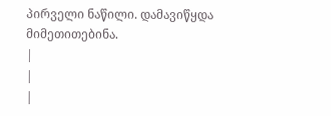პირველი ნაწილი. დამავიწყდა მიმეთითებინა.
|
|
|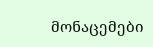მონაცემები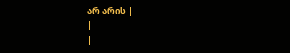არ არის |
|
|